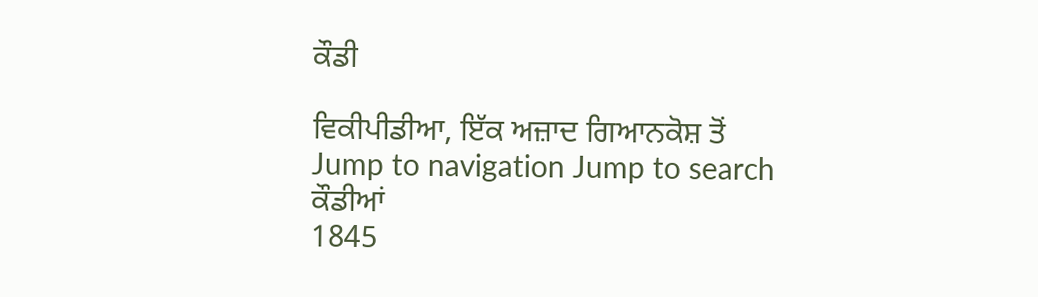ਕੌਡੀ

ਵਿਕੀਪੀਡੀਆ, ਇੱਕ ਅਜ਼ਾਦ ਗਿਆਨਕੋਸ਼ ਤੋਂ
Jump to navigation Jump to search
ਕੌਡੀਆਂ
1845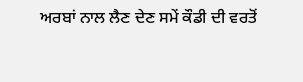ਅਰਬਾਂ ਨਾਲ ਲੈਣ ਦੇਣ ਸਮੇਂ ਕੌਡੀ ਦੀ ਵਰਤੋਂ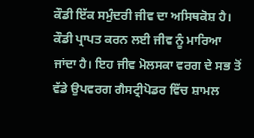ਕੌਡੀ ਇੱਕ ਸਮੁੰਦਰੀ ਜੀਵ ਦਾ ਅਸਿਥਕੋਸ਼ ਹੈ। ਕੌਡੀ ਪ੍ਰਾਪਤ ਕਰਨ ਲਈ ਜੀਵ ਨੂੰ ਮਾਰਿਆ ਜਾਂਦਾ ਹੈ। ਇਹ ਜੀਵ ਮੋਲਸਕਾ ਵਰਗ ਦੇ ਸਭ ਤੋਂ ਵੱਡੇ ਉਪਵਰਗ ਗੈਸਟ੍ਰੀਪੋਡਰ ਵਿੱਚ ਸ਼ਾਮਲ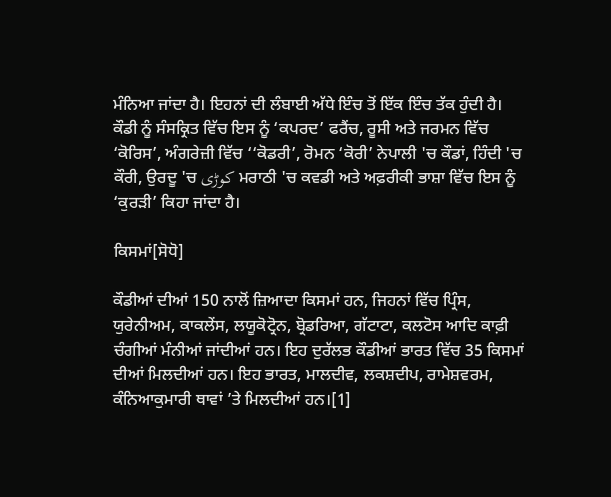ਮੰਨਿਆ ਜਾਂਦਾ ਹੈ। ਇਹਨਾਂ ਦੀ ਲੰਬਾਈ ਅੱਧੇ ਇੰਚ ਤੋਂ ਇੱਕ ਇੰਚ ਤੱਕ ਹੁੰਦੀ ਹੈ। ਕੌਡੀ ਨੂੰ ਸੰਸਕ੍ਰਿਤ ਵਿੱਚ ਇਸ ਨੂੰ ‘ਕਪਰਦ’ ਫਰੈਂਚ, ਰੂਸੀ ਅਤੇ ਜਰਮਨ ਵਿੱਚ ‘ਕੋਰਿਸ’, ਅੰਗਰੇਜ਼ੀ ਵਿੱਚ ‘‘ਕੋਡਰੀ’, ਰੋਮਨ ‘ਕੋਰੀ’ ਨੇਪਾਲੀ 'ਚ ਕੌਡਾਂ, ਹਿੰਦੀ 'ਚ ਕੌਰੀ, ਉਰਦੂ 'ਚ کوڑی ਮਰਾਠੀ 'ਚ ਕਵਡੀ ਅਤੇ ਅਫ਼ਰੀਕੀ ਭਾਸ਼ਾ ਵਿੱਚ ਇਸ ਨੂੰ ‘ਕੁਰੜੀ’ ਕਿਹਾ ਜਾਂਦਾ ਹੈ।

ਕਿਸਮਾਂ[ਸੋਧੋ]

ਕੌਡੀਆਂ ਦੀਆਂ 150 ਨਾਲੋਂ ਜ਼ਿਆਦਾ ਕਿਸਮਾਂ ਹਨ, ਜਿਹਨਾਂ ਵਿੱਚ ਪ੍ਰਿੰਸ, ਯੁਰੇਨੀਅਮ, ਕਾਕਲੇਂਸ, ਲਯੂਕੋਟ੍ਰੋਨ, ਬ੍ਰੋਡਰਿਆ, ਗੱਟਾਟਾ, ਕਲਟੋਸ ਆਦਿ ਕਾਫ਼ੀ ਚੰਗੀਆਂ ਮੰਨੀਆਂ ਜਾਂਦੀਆਂ ਹਨ। ਇਹ ਦੁਰੱਲਭ ਕੌਡੀਆਂ ਭਾਰਤ ਵਿੱਚ 35 ਕਿਸਮਾਂ ਦੀਆਂ ਮਿਲਦੀਆਂ ਹਨ। ਇਹ ਭਾਰਤ, ਮਾਲਦੀਵ, ਲਕਸ਼ਦੀਪ, ਰਾਮੇਸ਼ਵਰਮ, ਕੰਨਿਆਕੁਮਾਰੀ ਥਾਵਾਂ ’ਤੇ ਮਿਲਦੀਆਂ ਹਨ।[1]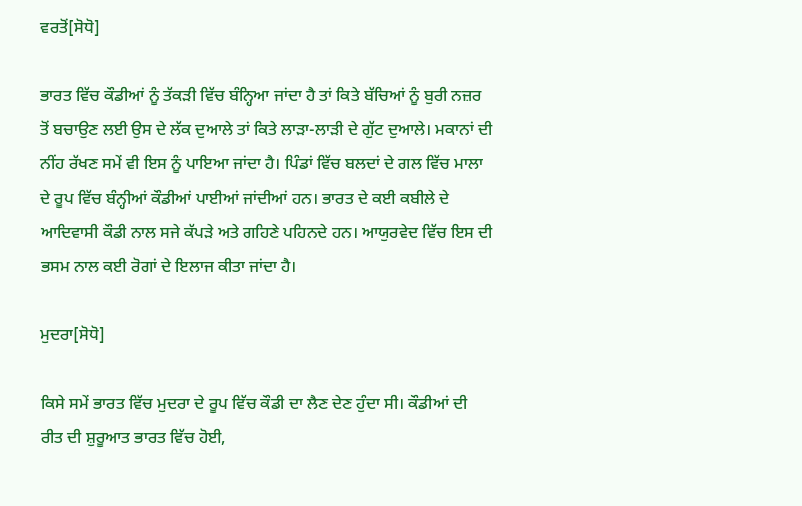ਵਰਤੋਂ[ਸੋਧੋ]

ਭਾਰਤ ਵਿੱਚ ਕੌਡੀਆਂ ਨੂੰ ਤੱਕੜੀ ਵਿੱਚ ਬੰਨ੍ਹਿਆ ਜਾਂਦਾ ਹੈ ਤਾਂ ਕਿਤੇ ਬੱਚਿਆਂ ਨੂੰ ਬੁਰੀ ਨਜ਼ਰ ਤੋਂ ਬਚਾਉਣ ਲਈ ਉਸ ਦੇ ਲੱਕ ਦੁਆਲੇ ਤਾਂ ਕਿਤੇ ਲਾੜਾ-ਲਾੜੀ ਦੇ ਗੁੱਟ ਦੁਆਲੇ। ਮਕਾਨਾਂ ਦੀ ਨੀਂਹ ਰੱਖਣ ਸਮੇਂ ਵੀ ਇਸ ਨੂੰ ਪਾਇਆ ਜਾਂਦਾ ਹੈ। ਪਿੰਡਾਂ ਵਿੱਚ ਬਲਦਾਂ ਦੇ ਗਲ ਵਿੱਚ ਮਾਲਾ ਦੇ ਰੂਪ ਵਿੱਚ ਬੰਨ੍ਹੀਆਂ ਕੌਡੀਆਂ ਪਾਈਆਂ ਜਾਂਦੀਆਂ ਹਨ। ਭਾਰਤ ਦੇ ਕਈ ਕਬੀਲੇ ਦੇ ਆਦਿਵਾਸੀ ਕੌਡੀ ਨਾਲ ਸਜੇ ਕੱਪੜੇ ਅਤੇ ਗਹਿਣੇ ਪਹਿਨਦੇ ਹਨ। ਆਯੁਰਵੇਦ ਵਿੱਚ ਇਸ ਦੀ ਭਸਮ ਨਾਲ ਕਈ ਰੋਗਾਂ ਦੇ ਇਲਾਜ ਕੀਤਾ ਜਾਂਦਾ ਹੈ।

ਮੁਦਰਾ[ਸੋਧੋ]

ਕਿਸੇ ਸਮੇਂ ਭਾਰਤ ਵਿੱਚ ਮੁਦਰਾ ਦੇ ਰੂਪ ਵਿੱਚ ਕੌਡੀ ਦਾ ਲੈਣ ਦੇਣ ਹੁੰਦਾ ਸੀ। ਕੌਡੀਆਂ ਦੀ ਰੀਤ ਦੀ ਸ਼ੁਰੂਆਤ ਭਾਰਤ ਵਿੱਚ ਹੋਈ,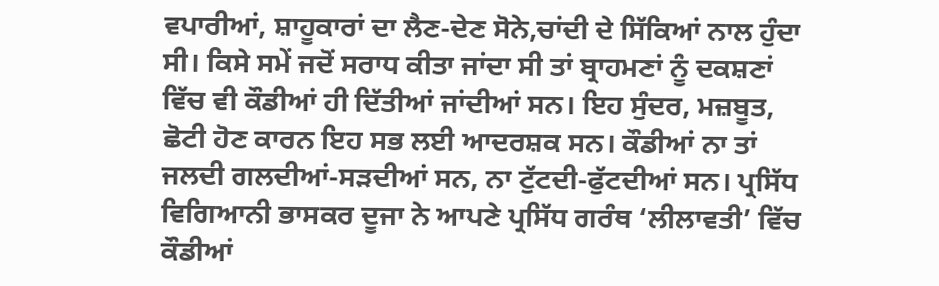ਵਪਾਰੀਆਂ, ਸ਼ਾਹੂਕਾਰਾਂ ਦਾ ਲੈਣ-ਦੇਣ ਸੋਨੇ,ਚਾਂਦੀ ਦੇ ਸਿੱਕਿਆਂ ਨਾਲ ਹੁੰਦਾ ਸੀ। ਕਿਸੇ ਸਮੇਂ ਜਦੋਂ ਸਰਾਧ ਕੀਤਾ ਜਾਂਦਾ ਸੀ ਤਾਂ ਬ੍ਰਾਹਮਣਾਂ ਨੂੰ ਦਕਸ਼ਣਾਂ ਵਿੱਚ ਵੀ ਕੌਡੀਆਂ ਹੀ ਦਿੱਤੀਆਂ ਜਾਂਦੀਆਂ ਸਨ। ਇਹ ਸੁੰਦਰ, ਮਜ਼ਬੂਤ, ਛੋਟੀ ਹੋਣ ਕਾਰਨ ਇਹ ਸਭ ਲਈ ਆਦਰਸ਼ਕ ਸਨ। ਕੌਡੀਆਂ ਨਾ ਤਾਂ ਜਲਦੀ ਗਲਦੀਆਂ-ਸੜਦੀਆਂ ਸਨ, ਨਾ ਟੁੱਟਦੀ-ਫੁੱਟਦੀਆਂ ਸਨ। ਪ੍ਰਸਿੱਧ ਵਿਗਿਆਨੀ ਭਾਸਕਰ ਦੂਜਾ ਨੇ ਆਪਣੇ ਪ੍ਰਸਿੱਧ ਗਰੰਥ ‘ਲੀਲਾਵਤੀ’ ਵਿੱਚ ਕੌਡੀਆਂ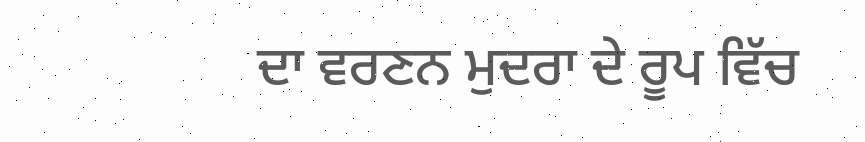ਦਾ ਵਰਣਨ ਮੁਦਰਾ ਦੇ ਰੂਪ ਵਿੱਚ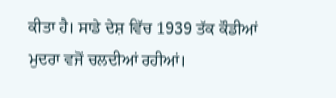ਕੀਤਾ ਹੈ। ਸਾਡੇ ਦੇਸ਼ ਵਿੱਚ 1939 ਤੱਕ ਕੌਡੀਆਂ ਮੁਦਰਾ ਵਜੋਂ ਚਲਦੀਆਂ ਰਹੀਆਂ।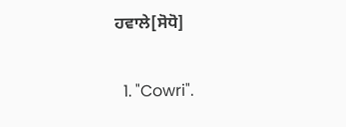ਹਵਾਲੇ[ਸੋਧੋ]

  1. "Cowri".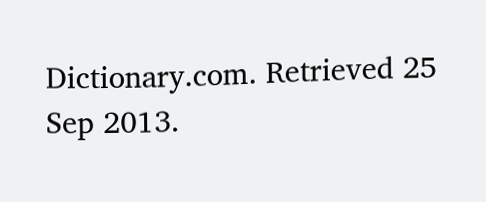Dictionary.com. Retrieved 25 Sep 2013.